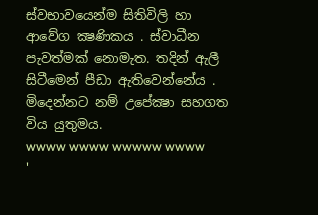ස්වභාවයෙන්ම සිතිවිලි හා ආවේග ක්‍ෂණිකය . ස්වාධීන පැවත්මක් නොමැත. තදින් ඇලී සිටීමෙන් පීඩා ඇතිවෙන්නේය . මිදෙන්නට නම් උපේක්‍ෂා සහගත විය යුතුමය.
wwww wwww wwwww wwww
'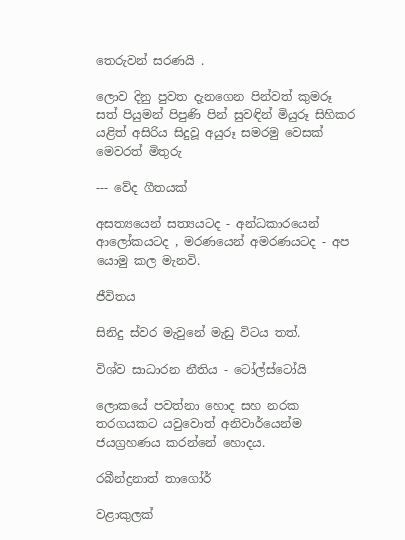තෙරුවන් සරණයි .

ලොව දිනු පුවත දැනගෙන පින්වත් කුමරූ සත් පියුමන් පිපුණි පින් සුවඳින් මියුරූ සිහිකර යළිත් අසිරිය සිදුවූ අයුරූ සමරමු වෙසක් මෙවරත් මිතුරු

--- වේද ගීතයක්

අසත්‍යයෙන් සත්‍යයටද - අන්ධකාරයෙන් ආලෝකයටද , මරණයෙන් අමරණයටද - අප යොමු කල මැනවි.

ජීවිතය

සිනිදු ස්වර මැවුනේ මැඩු විටය තත්.

විශ්ව සාධාරන නීතිය - ටෝල්ස්ටෝයි

ලොකයේ පවත්නා හොද සහ නරක තරගයකට යවුවොත් අනිවාර්යෙන්ම ජයග්‍රහණය කරන්නේ හොදය.

රබීන්ද්‍රනාත් තාගෝර්

වළාකුලක්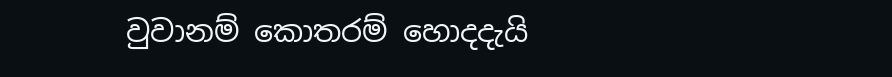වුවානම් කොතරම් හොදදැයි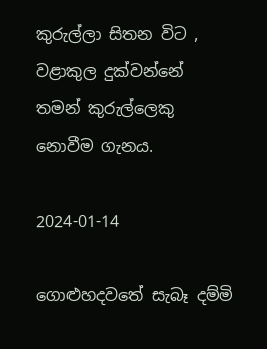කුරුල්ලා සිතන විට , වළාකුල දුක්වන්නේ තමන් කුරුල්ලෙකු නොවීම ගැනය.

2024-01-14

ගොළුහදවතේ සැබෑ දම්මි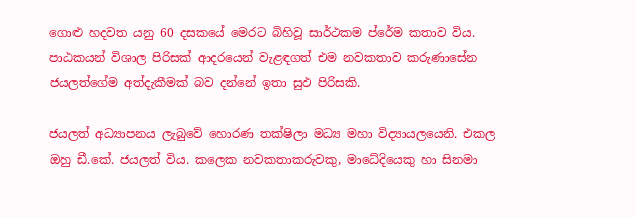ගොළු හදවත යනු 60 දසකයේ මෙරට බිහිවූ සාර්ථකම ප්රේම කතාව විය. පාඨකයන් විශාල පිරිසක් ආදරයෙන් වැළඳගත් එම නවකතාව කරුණාසේන ජයලත්ගේම අත්දැකීමක් බව දන්නේ ඉතා සුඵ පිරිසකි.

ජයලත් අධ්‍යාපනය ලැබුවේ හොරණ තක්ෂිලා මධ්‍ය මහා විද්‍යායලයෙනි. එකල ඔහු ඩී.කේ. ජයලත් විය. කලෙක නවකතාකරුවකු, මාධේදිය‍ෙකු හා සිනමා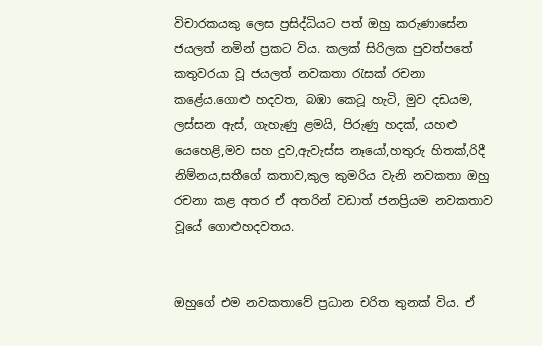විචාරකයකු ලෙස ප්‍රසිද්ධියට පත් ඔහු කරුණාසේන ජයලත් නමින් ප්‍රකට විය. කලක් සිරිලක පුවත්පතේ කතුවරයා වූ ජයලත් නවකතා රැසක් රචනා කළේය.ගොළු හදවත, බඹා කෙටූ හැටි, මුව දඩයම, ලස්සන ඇස්, ගැහැණු ළමයි, පිරුණු හදක්, යහළු යෙහෙළි,මව සහ දුව,ඇවැස්ස නෑයෝ,හතුරු හිතක්,රිදී නිම්නය,සතීගේ කතාව,කුල කුමරිය වැනි නවකතා ඔහු රචනා කළ අතර ඒ අතරින් වඩාත් ජනප්‍රියම නවකතාව වූයේ ගොළුහදවතය.


ඔහුගේ එම නවකතාවේ ප්‍රධාන චරිත තුනක් විය. ඒ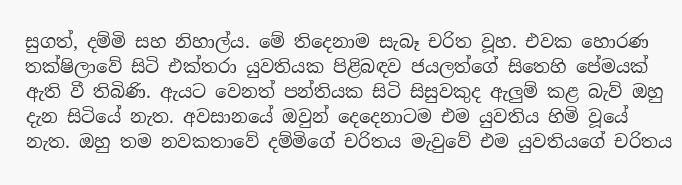සුගත්, දම්මි සහ නිහාල්ය. මේ තිදෙනාම සැබෑ චරිත වූහ. එවක හොරණ තක්ෂිලාවේ සිටි එක්තරා යුවතියක පිළිබඳව ජයලත්ගේ සිතෙහි පේමයක් ඇති වී තිබිණි. ඇයට වෙනත් පන්තියක සිටි සිසුවකුද ඇලුම් කළ බැව් ඔහු දැන සිටියේ නැත. අවසානයේ ඔවුන් දෙදෙනාටම එම යුවතිය හිමි වූයේ නැත. ඔහු තම නවකතාවේ දම්මිගේ චරිතය මැවුවේ එම යුවතියගේ චරිතය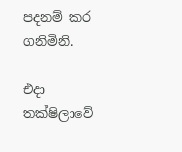පදනම් කර ගනිමිනි.

එදා තක්ෂිලාවේ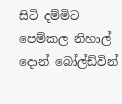සිටි දම්මිට පෙම්කල නිහාල් දොන් බෝල්ඩ්වින්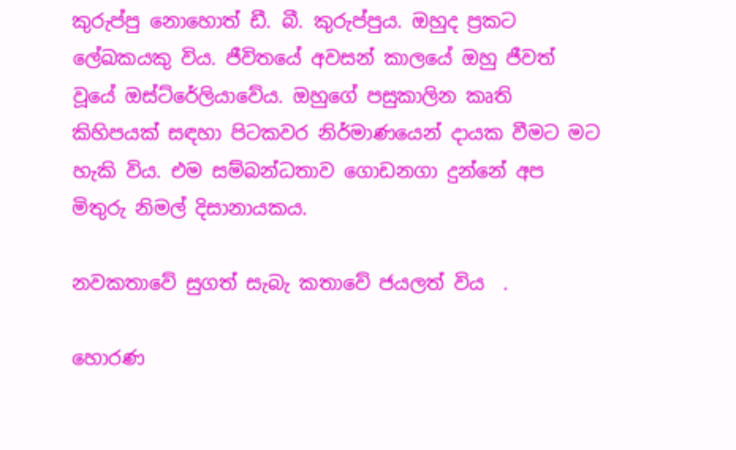කුරුප්පු නොහොත් ඩී. බී. කුරුප්පුය. ඔහුද ප්‍රකට ලේඛකයකු විය. ජීවිතයේ අවසන් කාලයේ ඔහු ජීවත් වූයේ ඔස්ට්රේලියාවේය. ඔහුගේ පසුකාලින කෘති කිහිපයක් සඳහා පිටකවර නිර්මාණයෙන් දායක වීමට මට හැකි විය. එම සම්බන්ධතාව ගොඩනගා දුන්නේ අප මිතුරු නිමල් දිසානායකය.

නවකතාවේ සුගත් සැබැ කතාවේ ජයලත් විය  .

හොරණ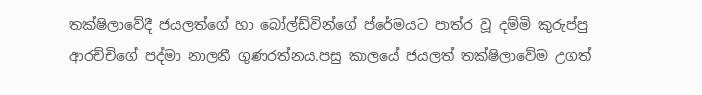තක්ෂිලාවේදී ජයලත්ගේ හා බෝල්ඩ්වින්ගේ ප්රේමයට පාත්ර වූ දම්මි කුරුප්පු ආරච්චිගේ පද්මා නාලනී ගුණරත්නය.පසු කාලයේ ජයලත් තක්ෂිලාවේම උගත්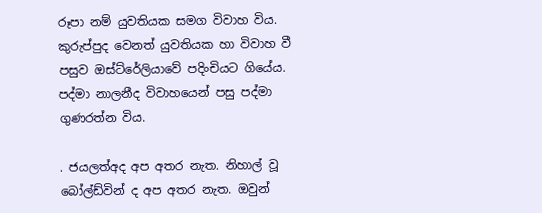රූපා නම් යුවතියක සමග විවාහ විය. කුරුප්පුද වෙනත් යුවතියක හා විවාහ වී පසුව ඔස්ට්රේලියාවේ පදිංචියට ගියේය. පද්මා නාලනීද විවාහයෙන් පසු පද්මා ගුණරත්න විය.

. ජයලත්අද අප අතර නැත. නිහාල් වූ බෝල්ඩ්වින් ද අප අතර නැත. ඔවුන්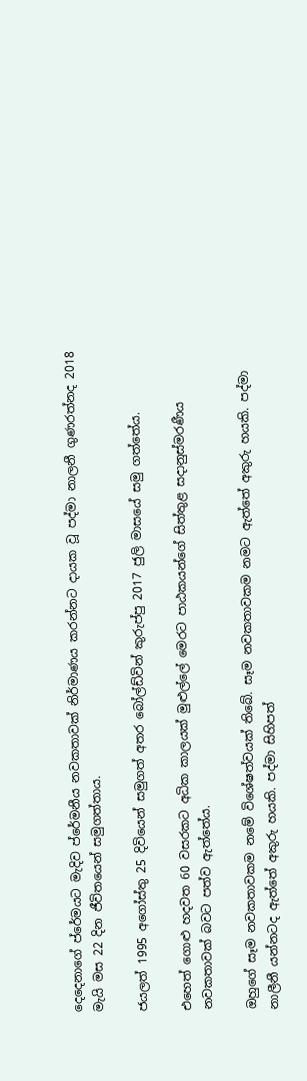දෙදෙනාගේ ප්රේමයට මැදිව ප්රේමනීය නවකතාවක් නිර්මාණය කරන්නට දායක වූ පද්මා නාලනී ගුණරත්නද 2018 මැයි මස 22 දින ජීවිතයෙන් සමුගත්තාය.

ජයලත් 1995 අගෝස්තු 25 දිවියෙන් සමුගත් අතර බෝල්ඩ්වින් කුරුප්පු 2017 ජුලි මාසයේ සමු ගත්තේය.

එහෙත් ගොළු හදවත 60 වසරකට අධික කාලයක් මුළුල්ලේ මෙරට පාඨකයන්ගේ සිත්තුළ සදානුස්මරණීය නවකතාවක් බවට පත්ව ඇත්තේය.

ඔහුගේ සෑම නවකතාවකම නමේ විශේෂත්වයක් තිබේ. සෑම නවකතාවකම නමට ඇත්තේ අකුරු හයකි. පද්මා නාලීනී යන්නටද ඇත්තේ අකුරු හයකි. පද්මා සිහිපත්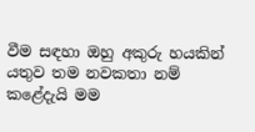වීම සඳහා ඔහු අකුරු හයකින් යතුව තම නවකතා නම් කළේදැයි මම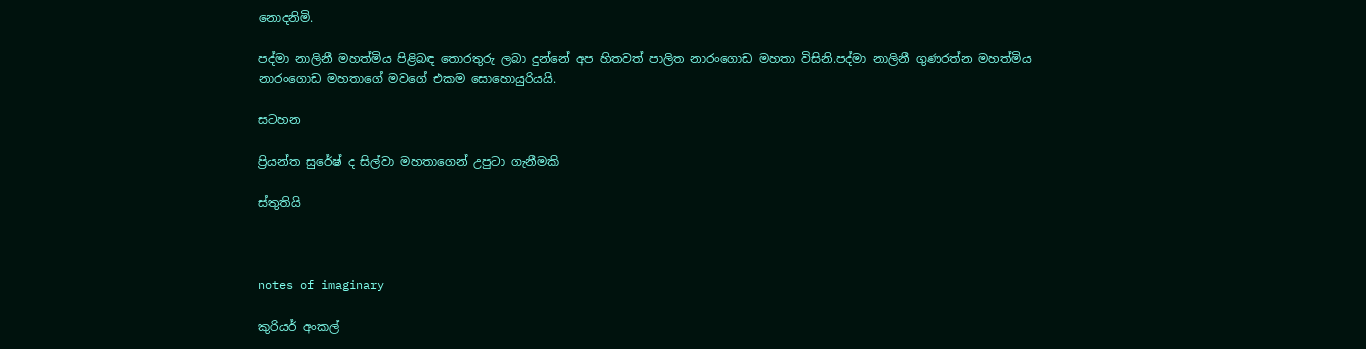නොදනිමි.

පද්මා නාලිනී මහත්මිය පිළිබඳ තොරතුරු ලබා දුන්නේ අප හිතවත් පාලිත නාරංගොඩ මහතා විසිනි.පද්මා නාලිනී ගුණරත්න මහත්මිය නාරංගොඩ මහතාගේ මවගේ එකම සොහොයුරියයි.

සටහන

ප්‍රියන්ත සුරේෂ් ද සිල්වා මහතාගෙන් උපුටා ගැනීමකි

ස්තුතියි



notes of imaginary

කුරියර් අංකල්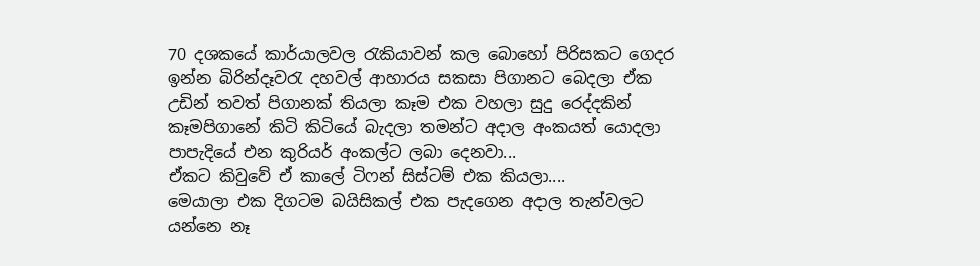70 දශකයේ කාර්යාලවල රැකියාවන් කල බොහෝ පිරිසකට ගෙදර ඉන්න බිරින්දෑවරැ දහවල් ආහාරය සකසා පිගානට බෙදලා ඒක උඩින් තවත් පිගානක් තියලා කෑම එක වහලා සුදු රෙද්දකින් කෑමපිගානේ කිටි කිටියේ බැදලා තමන්ට අදාල අංකයත් යොදලා පාපැදියේ එන කුරියර් අංකල්ට ලබා දෙනවා...
ඒකට කිවුවේ ඒ කාලේ ටිෆන් සිස්ටම් එක කියලා....
මෙයාලා එක දිගටම බයිසිකල් එක පැදගෙන අදාල තැන්වලට යන්නෙ නෑ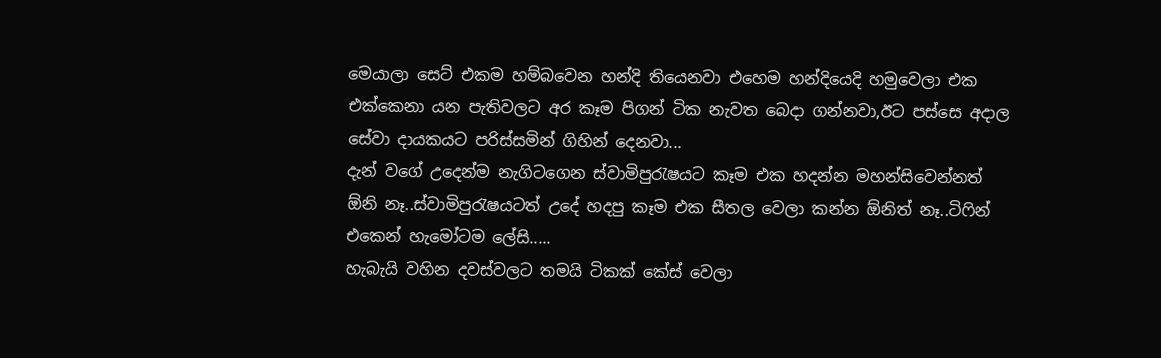මෙයාලා සෙට් එකම හම්බවෙන හන්දි තියෙනවා එහෙම හන්දියෙදි හමුවෙලා එක එක්කෙනා යන පැතිවලට අර කෑම පිගන් ටික නැවත බෙදා ගන්නවා,ඊට පස්සෙ අදාල සේවා දායකයට පරිස්සමින් ගිහින් දෙනවා...
දැන් වගේ උදෙන්ම නැගිටගෙන ස්වාමිපුරැෂයට කෑම එක හදන්න මහන්සිවෙන්නත් ඕනි නෑ..ස්වාමිපුරැෂයටත් උදේ හදපු කෑම එක සීතල වෙලා කන්න ඕනිත් නෑ..ටිෆින් එකෙන් හැමෝටම ලේසි.....
හැබැයි වහින දවස්වලට තමයි ටිකක් කේස් වෙලා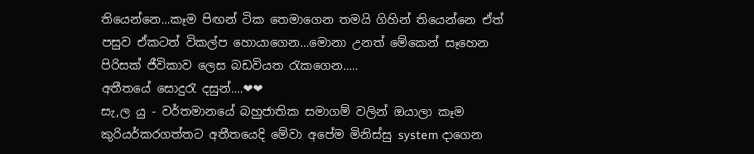තියෙන්නෙ...කෑම පිඟන් ටික තෙමාගෙන තමයි ගිහින් තියෙන්නෙ ඒත් පසුව ඒකටත් විකල්ප හොයාගෙන...මොනා උනත් මේකෙන් සෑහෙන පිරිසක් ජීවිකාව ලෙස බඩවියත රැකගෙන.....
අතීතයේ සොදුරැ දසුන්....❤❤
සැ,ල යු - වර්තමානයේ බහුජාතික සමාගම් වලින් ඔයාලා කෑම කුරියර්කරගත්තට අතීතයෙදි මේවා අපේම මිනිස්සු system දාගෙන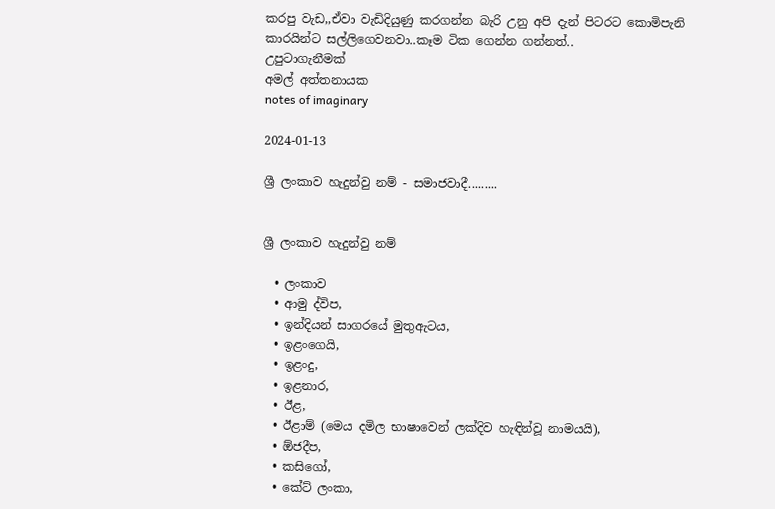කරපු වැඩ,,ඒවා වැඩිදියුණු කරගන්න බැරි උනු අපි දැන් පිටරට කොමිපැනි කාරයින්ට සල්ලිගෙවනවා..කෑම ටික ගෙන්න ගන්නත්..
උපුටාගැනීමක්
අමල් අත්තනායක
notes of imaginary

2024-01-13

ශ්‍රී ලංකාව හැදුන්වු නම් - සමාජවාදී.........


ශ්‍රී ලංකාව හැදුන්වු නම්

  • ලංකාව
  • ආමු ද්විප,
  • ඉන්දියන් සාගරයේ මුතුඇටය,
  • ඉළංගෙයි,
  • ඉළංදු,
  • ඉළනාර,
  • ඊළ,
  • ඊළාම් (මෙය දමිල භාෂාවෙන් ලක්‌දිව හැඳින්වූ නාමයයි),
  • ඕජදීප,
  • කසිගෝ,
  • කේට්‌ ලංකා,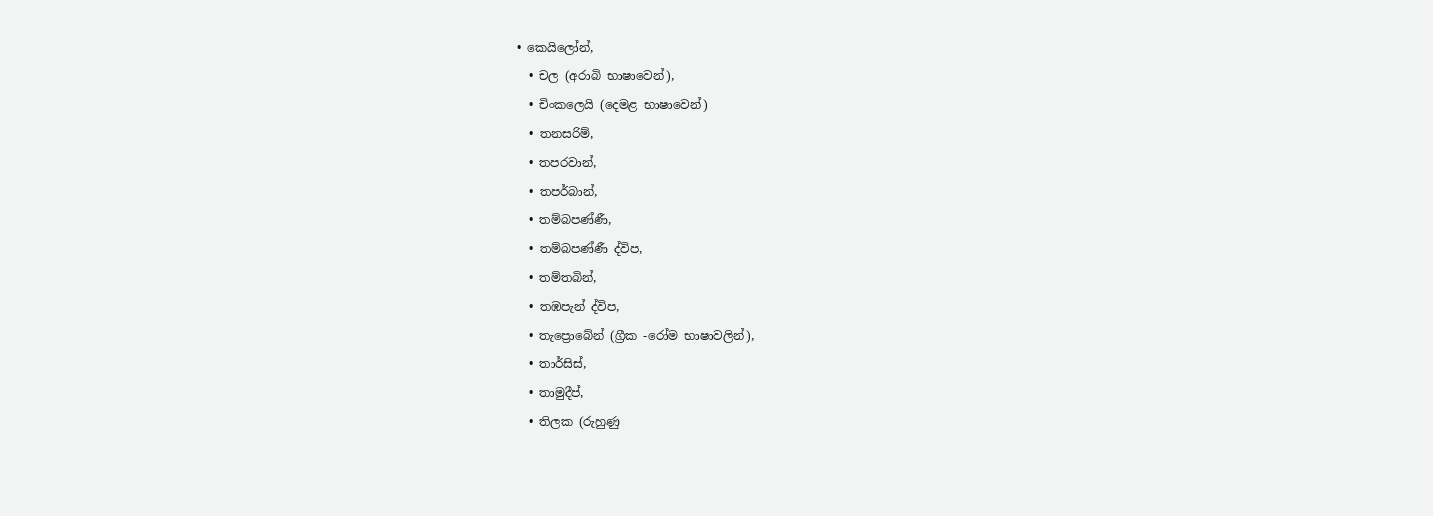• කෙයිලෝන්,
  • චල (අරාබි භාෂාවෙන්),
  • චිංකලෙයි (දෙමළ භාෂාවෙන්)
  • තනසරිම්,
  • තපරවාන්,
  • තපර්බාන්,
  • තම්බපණ්‌ණී,
  • තම්බපණ්‌ණී ද්විප,
  • තම්තබින්,
  • තඹපැන් ද්විප,
  • තැප්‍රොබේන් (ග්‍රීක -රෝම භාෂාවලින්),
  • තාර්සිස්‌,
  • තාමුදීප්,
  • තිලක (රුහුණු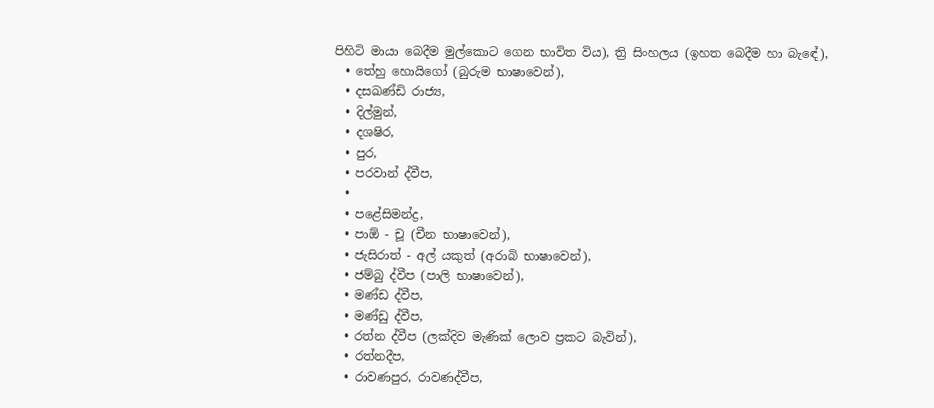පිහිටි මායා බෙදීම මුල්කොට ගෙන භාවිත විය), ත්‍රි සිංහලය (ඉහත බෙදීම හා බැඳේ),
  • තේහු හොයිගෝ (බුරුම භාෂාවෙන්),
  • දසඛණ්‌ඩි රාජ්‍ය,
  • දිල්මුන්,
  • දශෂිර,
  • පුර,
  • පරවාන් ද්වීප,
  •
  • පළේසිමන්ද්‍ර,
  • පාඕ - චූ (චීන භාෂාවෙන්),
  • ජැසිරාත් - අල් යකුත් (අරාබි භාෂාවෙන්),
  • ජම්බු ද්වීප (පාලි භාෂාවෙන්),
  • මණ්‌ඩ ද්වීප,
  • මණ්‌ඩු ද්වීප,
  • රත්න ද්වීප (ලක්‌දිව මැණික්‌ ලොව ප්‍රකට බැවින්),
  • රත්නදීප,
  • රාවණපුර, රාවණද්වීප,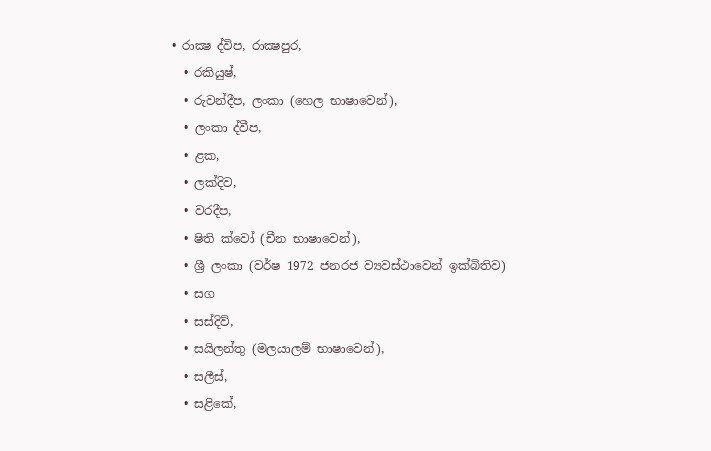• රාක්‍ෂ ද්විප, රාක්‍ෂපුර,
  • රකියුෂ්,
  • රුවන්දීප, ලංකා (හෙල භාෂාවෙන්),
  • ලංකා ද්වීප,
  • ළක,
  • ලක්‌දිව,
  • වරදීප,
  • ෂිති ක්‌වෝ (චීන භාෂාවෙන්),
  • ශ්‍රී ලංකා (වර්ෂ 1972 ජනරජ ව්‍යවස්‌ථාවෙන් ඉක්‌බිතිව)
  • සග
  • සස්‌දිව්,
  • සයිලන්තු (මලයාලම් භාෂාවෙන්),
  • සලීස්‌,
  • සළිකේ,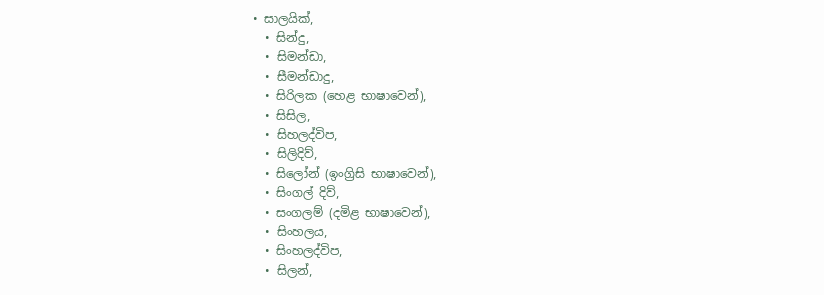• සාලයික්‌,
  • සින්දු,
  • සිමන්ඩා,
  • සීමන්ඩාදු,
  • සිරිලක (හෙළ භාෂාවෙන්),
  • සිසිල,
  • සිහලද්විප,
  • සිලිදිව්,
  • සිලෝන් (ඉංග්‍රිසි භාෂාවෙන්),
  • සිංගල් දිව්,
  • සංගලම් (දමිළ භාෂාවෙන්),
  • සිංහලය,
  • සිංහලද්විප,
  • සිලන්,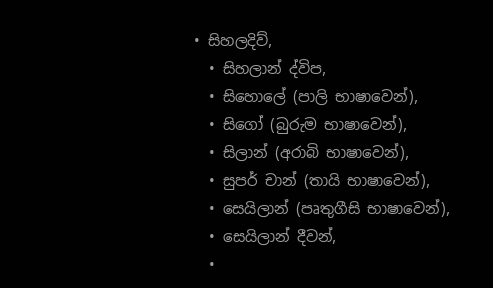• සිහලදිව්,
  • සිහලාන් ද්විප,
  • සිහොලේ (පාලි භාෂාවෙන්),
  • සිගෝ (බුරුම භාෂාවෙන්),
  • සිලාන් (අරාබි භාෂාවෙන්),
  • සුපර් චාන් (තායි භාෂාවෙන්),
  • සෙයිලාන් (පෘතුගීසි භාෂාවෙන්),
  • සෙයිලාන් දීවන්,
  •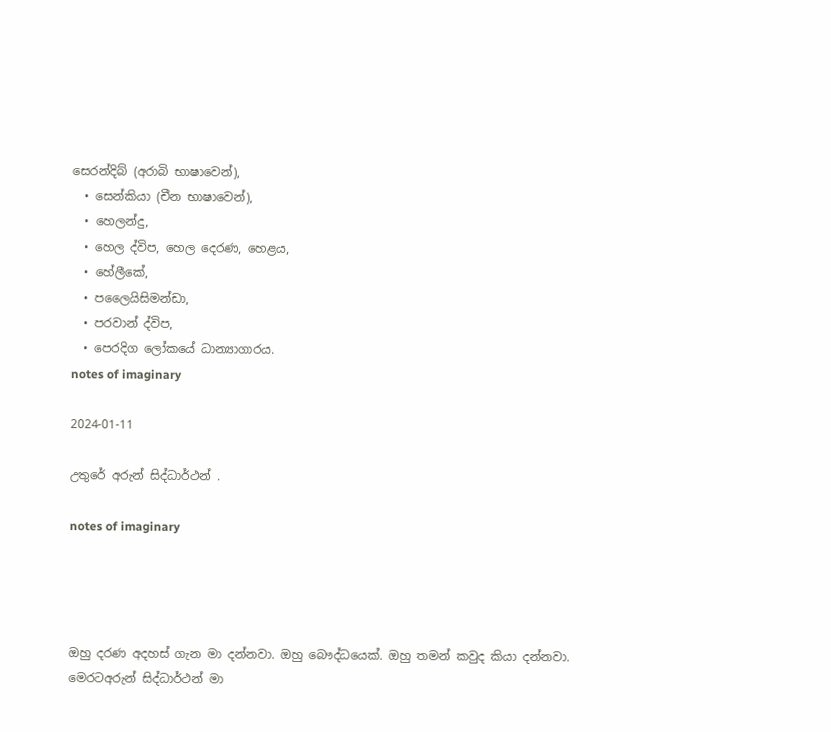සෙරන්දිබ් (අරාබි භාෂාවෙන්),
  • සෙන්කියා (චීන භාෂාවෙන්),
  • හෙලන්දු,
  • හෙල ද්විප, හෙල දෙරණ, හෙළය,
  • හේලීකේ,
  • පලෛයිසිමන්ඩා,
  • පරවාන් ද්විප,
  • පෙරදිග ලෝකයේ ධාන්‍යාගාරය.
notes of imaginary

2024-01-11

උතුරේ අරුන් සිද්ධාර්ථන් .

notes of imaginary




ඔහු දරණ අදහස් ගැන මා දන්නවා. ඔහු බෞද්ධයෙක්. ඔහු තමන් කවුද කියා දන්නවා.
මෙරටඅරුන් සිද්ධාර්ථන් මා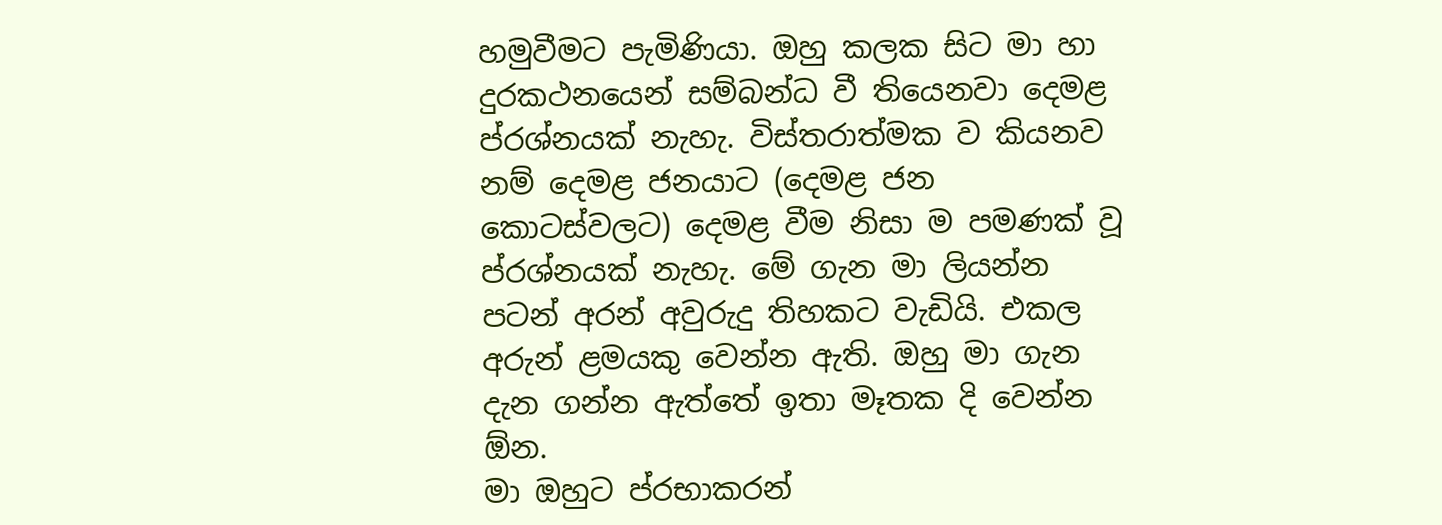හමුවීමට පැමිණියා. ඔහු කලක සිට මා හා දුරකථනයෙන් සම්බන්ධ වී තියෙනවා දෙමළ ප්රශ්නයක් නැහැ. විස්තරාත්මක ව කියනව නම් දෙමළ ජනයාට (දෙමළ ජන කොටස්වලට) දෙමළ වීම නිසා ම පමණක් වූ ප්රශ්නයක් නැහැ. මේ ගැන මා ලියන්න පටන් අරන් අවුරුදු තිහකට වැඩියි. එකල අරුන් ළමයකු වෙන්න ඇති. ඔහු මා ගැන දැන ගන්න ඇත්තේ ඉතා මෑතක දි වෙන්න ඕන.
මා ඔහුට ප්රභාකරන්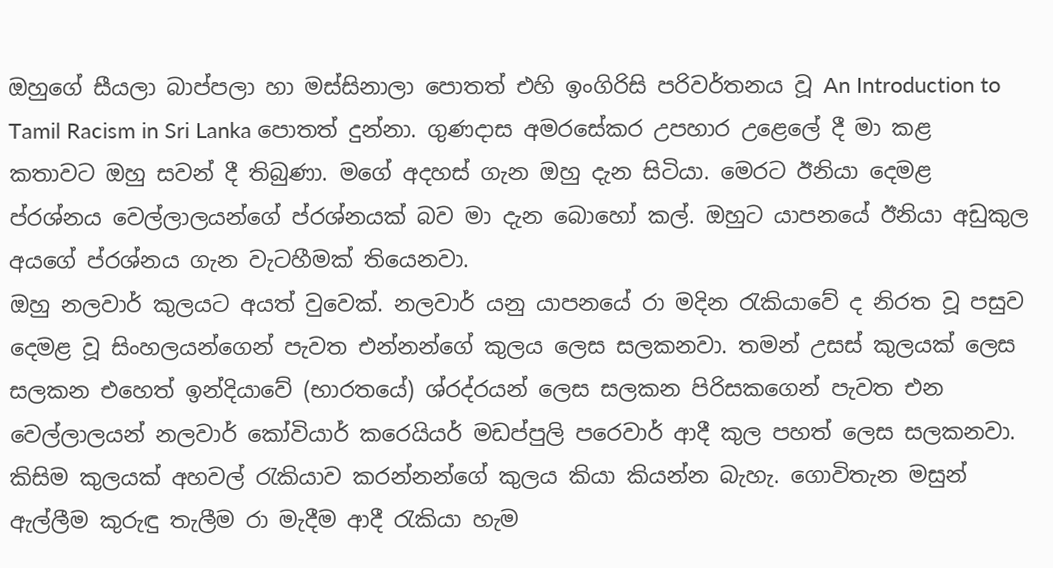ඔහුගේ සීයලා බාප්පලා හා මස්සිනාලා පොතත් එහි ඉංගිරිසි පරිවර්තනය වූ An Introduction to Tamil Racism in Sri Lanka පොතත් දුන්නා. ගුණදාස අමරසේකර උපහාර උළෙලේ දී මා කළ කතාවට ඔහු සවන් දී තිබුණා. මගේ අදහස් ගැන ඔහු දැන සිටියා. මෙරට ඊනියා දෙමළ ප්රශ්නය වෙල්ලාලයන්ගේ ප්රශ්නයක් බව මා දැන බොහෝ කල්. ඔහුට යාපනයේ ඊනියා අඩුකුල අයගේ ප්රශ්නය ගැන වැටහීමක් තියෙනවා.
ඔහු නලවාර් කුලයට අයත් වුවෙක්. නලවාර් යනු යාපනයේ රා මදින රැකියාවේ ද නිරත වූ පසුව දෙමළ වූ සිංහලයන්ගෙන් පැවත එන්නන්ගේ කුලය ලෙස සලකනවා. තමන් උසස් කුලයක් ලෙස සලකන එහෙත් ඉන්දියාවේ (භාරතයේ) ශ්රද්රයන් ලෙස සලකන පිරිසකගෙන් පැවත එන වෙල්ලාලයන් නලවාර් කෝවියාර් කරෙයියර් මඩප්පුලි පරෙවාර් ආදී කුල පහත් ලෙස සලකනවා.
කිසිම කුලයක් අහවල් රැකියාව කරන්නන්ගේ කුලය කියා කියන්න බැහැ. ගොවිතැන මසුන් ඇල්ලීම කුරුඳු තැලීම රා මැදීම ආදී රැකියා හැම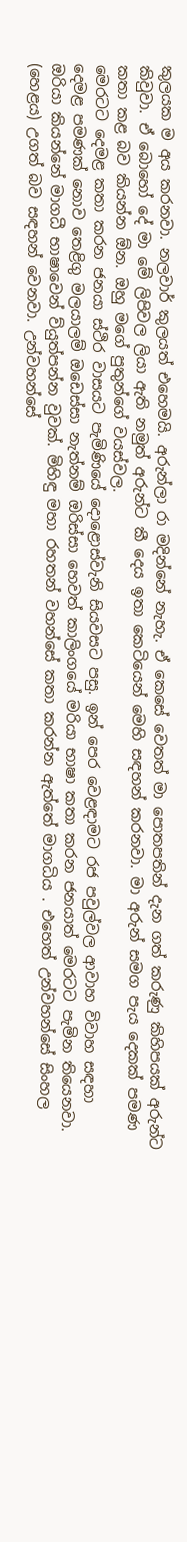කුලයක ම අය කරනවා. නලවාර් කුලයත් එහෙමයි. අරුන්ලා රා මදින්නේ නැහැ. ඒ කෙසේ වෙතත් මා පොතපතින් දැන ගත් කරුණු කිහිපයක් අරුන්ට කිවුවා. ඒ බොහෝ දේ මා මේ ලිපිවල ලියා ඇති නමුත් අරුන්ට කී දෙය ඉතා කෙටියෙන් මෙහි සඳහන් කරනවා. මා අරුන් සමග පැය දෙකක් පමණ කතා කළ බව කියන්න ඕන. ඔහු මගේ පුතුන්ගේ වයස්වල.
මෙරටට දෙමළ කතා කරන ජනයා ස්ථිර වාසයට පැමිණියේ දොළොස්වැනි සියවසට පසු. ඉන් පෙර වෙළඳාමට රජ පවුල්වල ආවාහ විවාහ සඳහා දෙමළ පමණක් නොව තෙළිගු මලයාලම් ඔඩෙස්සා නැත්නම් ඔරිස්සා හෙවත් කාලිංගයේ මරියා භාෂා කතා කරන ජනයාත් මෙරටට පැමින තියෙනවා. ඔරියා කියන්නේ මාගධී භාෂාවෙන් ව්යුත්පන්න වුවක්. මිහිඳු මහා රහතන් වහන්සේ කතා කරන්න ඇත්තේ මාගධිය . එහෙත් උන්වහන්සේ සිංහල (හෙළය) උගත් බව සඳහන් වෙනවා. උන්වහන්සේ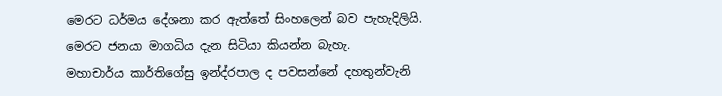මෙරට ධර්මය දේශනා කර ඇත්තේ සිංහලෙන් බව පැහැදිලියි. මෙරට ජනයා මාගධිය දැන සිටියා කියන්න බැහැ.
මහාචාර්ය කාර්තිගේසු ඉන්ද්රපාල ද පවසන්නේ දහතුන්වැනි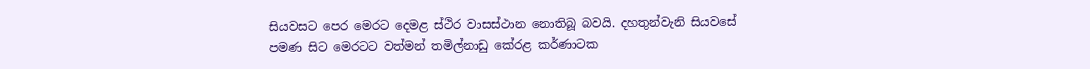සියවසට පෙර මෙරට දෙමළ ස්ථිර වාසස්ථාන නොතිබූ බවයි. දහතුන්වැනි සියවසේ පමණ සිට මෙරටට වත්මන් තමිල්නාඩු කේරළ කර්ණාටක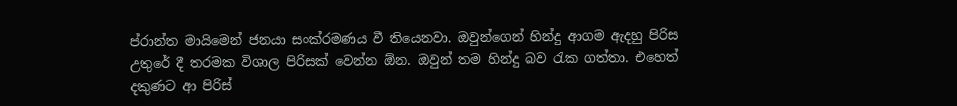ප්රාන්ත මායිමෙන් ජනයා සංක්රමණය වී තියෙනවා. ඔවුන්ගෙන් හින්දු ආගම ඇදහු පිරිස උතුරේ දී තරමක විශාල පිරිසක් වෙන්න ඕන. ඔවුන් තම හින්දු බව රැක ගත්තා. එහෙත් දකුණට ආ පිරිස්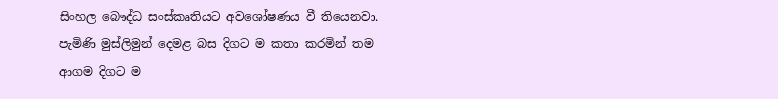සිංහල බෞද්ධ සංස්කෘතියට අවශෝෂණය වී තියෙනවා. පැමිණි මුස්ලිමුන් දෙමළ බස දිගට ම කතා කරමින් තම ආගම දිගට ම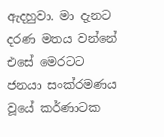ඇදහුවා. මා දැනට දරණ මතය වන්නේ එසේ මෙරටට ජනයා සංක්රමණය වූයේ කර්ණාටක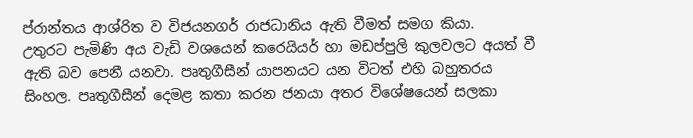ප්රාන්තය ආශ්රිත ව විජයනගර් රාජධානිය ඇති වීමත් සමග කියා.
උතුරට පැමිණි අය වැඩි වශයෙන් කරෙයියර් හා මඩප්පුලි කුලවලට අයත් වී ඇති බව පෙනී යනවා. පෘතුගීසීන් යාපනයට යන විටත් එහි බහුතරය සිංහල. පෘතුගීසීන් දෙමළ කතා කරන ජනයා අතර විශේෂයෙන් සලකා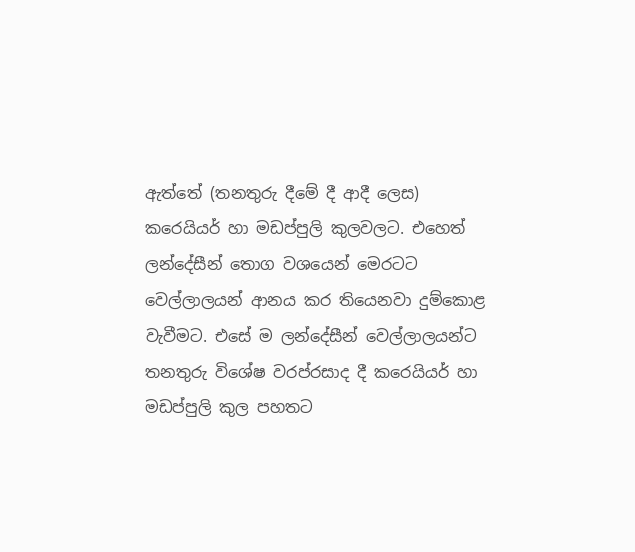ඇත්තේ (තනතුරු දීමේ දී ආදී ලෙස) කරෙයියර් හා මඩප්පුලි කුලවලට. එහෙත් ලන්දේසීන් තොග වශයෙන් මෙරටට වෙල්ලාලයන් ආනය කර තියෙනවා දුම්කොළ වැවීමට. එසේ ම ලන්දේසීන් වෙල්ලාලයන්ට තනතුරු විශේෂ වරප්රසාද දී කරෙයියර් හා මඩප්පුලි කුල පහතට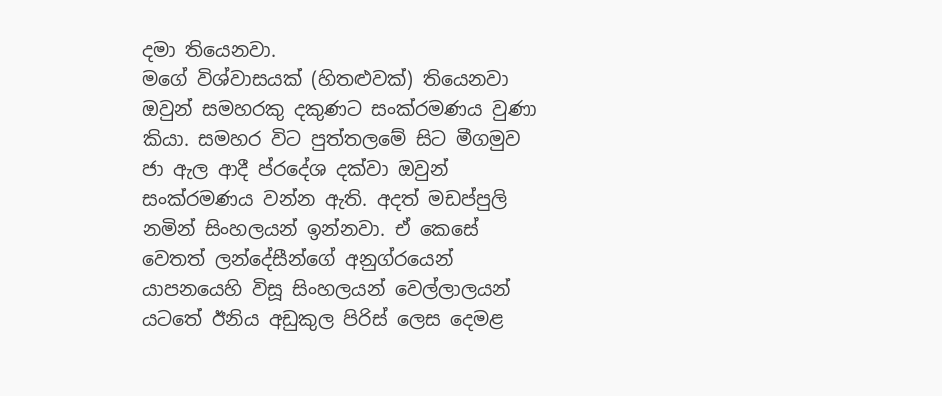දමා තියෙනවා.
මගේ විශ්වාසයක් (හිතළුවක්) තියෙනවා ඔවුන් සමහරකු දකුණට සංක්රමණය වුණා කියා. සමහර විට පුත්තලමේ සිට මීගමුව ජා ඇල ආදී ප්රදේශ දක්වා ඔවුන් සංක්රමණය වන්න ඇති. අදත් මඩප්පුලි නමින් සිංහලයන් ඉන්නවා. ඒ කෙසේ වෙතත් ලන්දේසීන්ගේ අනුග්රයෙන් යාපනයෙහි විසූ සිංහලයන් වෙල්ලාලයන් යටතේ ඊනිය අඩුකුල පිරිස් ලෙස දෙමළ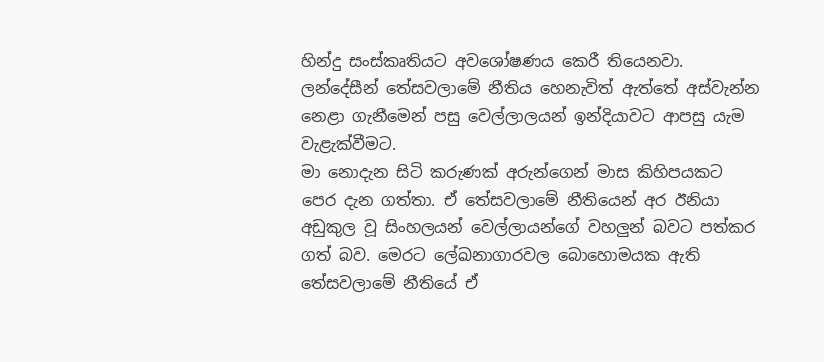හින්දු සංස්කෘතියට අවශෝෂණය කෙරී තියෙනවා. ලන්දේසීන් තේසවලාමේ නීතිය හෙනැවිත් ඇත්තේ අස්වැන්න නෙළා ගැනීමෙන් පසු වෙල්ලාලයන් ඉන්දියාවට ආපසු යැම වැළැක්වීමට.
මා නොදැන සිටි කරුණක් අරුන්ගෙන් මාස කිහිපයකට පෙර දැන ගත්තා. ඒ තේසවලාමේ නීතියෙන් අර ඊනියා අඩුකුල වූ සිංහලයන් වෙල්ලායන්ගේ වහලුන් බවට පත්කර ගත් බව. මෙරට ලේඛනාගාරවල බොහොමයක ඇති තේසවලාමේ නීතියේ ඒ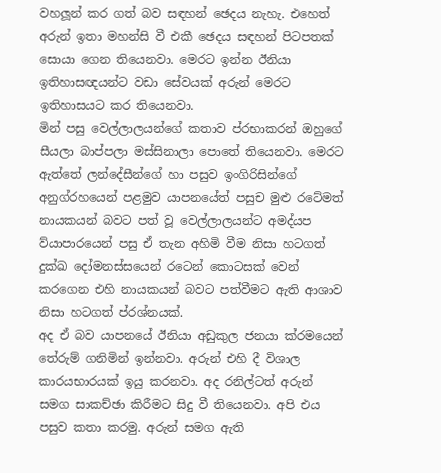වහලූන් කර ගත් බව සඳහන් ඡෙදය නැහැ. එහෙත් අරුන් ඉතා මහන්සි වී එකී ඡෙදය සඳහන් පිටපතක් සොයා ගෙන තියෙනවා. මෙරට ඉන්න ඊනියා ඉතිහාසඥයන්ට වඩා සේවයක් අරුන් මෙරට ඉතිහාසයට කර තියෙනවා.
මින් පසු වෙල්ලාලයන්ගේ කතාව ප්රභාකරන් ඔහුගේ සීයලා බාප්පලා මස්සිනාලා පොතේ තියෙනවා. මෙරට ඇත්තේ ලන්දේසීන්ගේ හා පසුව ඉංගිරිසින්ගේ අනුග්රහයෙන් පළමුව යාපනයේත් පසුච මුළු රටේමත් නායකයන් බවට පත් වූ වෙල්ලාලයන්ට අමද්යප ව්යාපාරයෙන් පසු ඒ තැන අහිමි වීම නිසා හටගත් දුක්ඛ දෝමනස්සයෙන් රටෙන් කොටසක් වෙන් කරගෙන එහි නායකයන් බවට පත්වීමට ඇති ආශාව නිසා හටගත් ප්රශ්නයක්.
අද ඒ බව යාපනයේ ඊනියා අඩුකුල ජනයා ක්රමයෙන් තේරුම් ගනිමින් ඉන්නවා. අරුන් එහි දී විශාල කාරයභාරයක් ඉයු කරනවා. අද රනිල්ටත් අරුන් සමග සාකච්ඡා කිරීමට සිදු වී තියෙනවා. අපි එය පසුව කතා කරමු. අරුන් සමග ඇති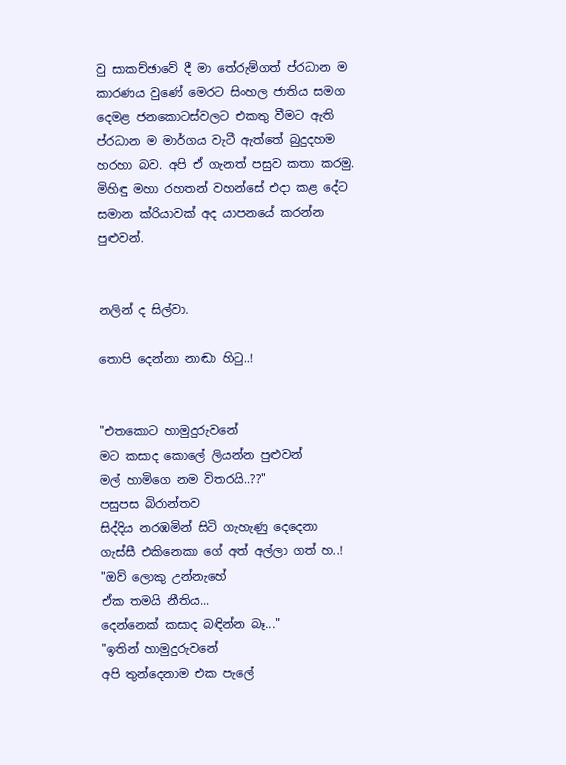වු සාකච්ඡාවේ දී මා තේරුම්ගත් ප්රධාන ම කාරණය වුණේ මෙරට සිංහල ජාතිය සමග දෙමළ ජනකොටස්වලට එකතු වීමට ඇති ප්රධාන ම මාර්ගය වැටී ඇත්තේ බුදුදහම හරහා බව. අපි ඒ ගැනත් පසුව කතා කරමු. මිහිඳු මහා රහතන් වහන්සේ එදා කළ දේට සමාන ක්රියාවක් අද යාපනයේ කරන්න පුළුවන්.


නලින් ද සිල්වා.

තොපි දෙන්නා නාඬා හිටු..!


"එතකොට හාමුදුරුවනේ
මට කසාද කොලේ ලියන්න පුළුවන්
මල් හාමිගෙ නම විතරයි..??"
පසුපස බිරාන්තව
සිද්දිය නරඹමින් සිටි ගැහැණු දෙදෙනා
ගැස්සී එකිනෙකා ගේ අත් අල්ලා ගත් හ..!
"ඔව් ලොකු උන්නැහේ
ඒක තමයි නීතිය...
දෙන්නෙක් කසාද බඳින්න බෑ..."
"ඉතින් හාමුදුරුවනේ
අපි තුන්දෙනාම එක පැලේ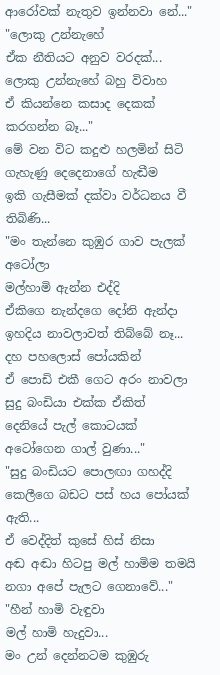ආරෝවක් නැතුව ඉන්නවා නේ..."
"ලොකු උන්නැහේ
ඒක නීතියට අනුව වරදක්...
ලොකු උන්නැහේ බහු විවාහ
ඒ කියන්නෙ කසාද දෙකක් කරගන්න බෑ..."
මේ වන විට කදුළු හලමින් සිටි
ගැහැණු දෙදෙනාගේ හැඬීම
ඉකි ගැසීමක් දක්වා වර්ධනය වී තිබිණි...
"මං තැන්නෙ කුඹුර ගාව පැලක් අටෝලා
මල්හාමි ඇන්න එද්දි
ඒකිගෙ නැන්දගෙ දෝනි ඇන්දා
ඉහදිය නාවලාවත් තිබ්බේ නෑ...
දහ පහලොස් පෝයකින්
ඒ පොඩි එකී ගෙට අරං නාවලා
සුදු බංඩියා එක්ක ඒකිත්
දෙනියේ පැල් කොටයක් අටෝගෙන ගාල් වුණා..."
"සුදු බංඩියට පොලඟා ගහද්දි
කෙලීගෙ බඩට පස් හය පෝයක් ඇති...
ඒ වෙද්දිත් කුසේ හිස් නිසා
අඬ අඬා හිටපු මල් හාමිම තමයි
නගා අපේ පැලට ගෙනාවේ..."
"හීන් හාමි වැඳුවා
මල් හාමි හැදුවා...
මං උන් දෙන්නටම කුඹුරු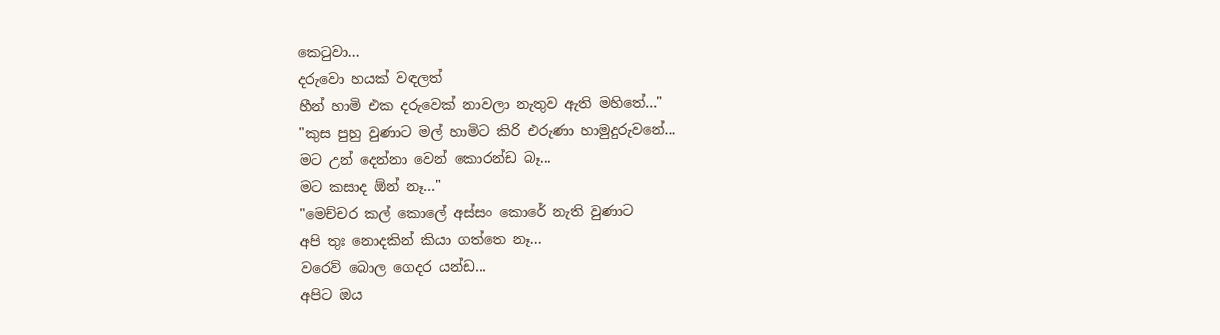කෙටුවා...
දරුවො හයක් වඳලත්
හීන් හාමි එක දරුවෙක් නාවලා නැතුව ඇති මහිතේ..."
"කුස පුහු වුණාට මල් හාමිට කිරි එරුණා හාමුදුරුවනේ...
මට උන් දෙන්නා වෙන් කොරන්ඩ බෑ...
මට කසාද ඕන් නෑ..."
"මෙච්චර කල් කොලේ අස්සං කොරේ නැති වුණාට
අපි තුඃ නොදකින් කියා ගත්තෙ නෑ...
වරෙව් බොල ගෙදර යන්ඩ...
අපිට ඔය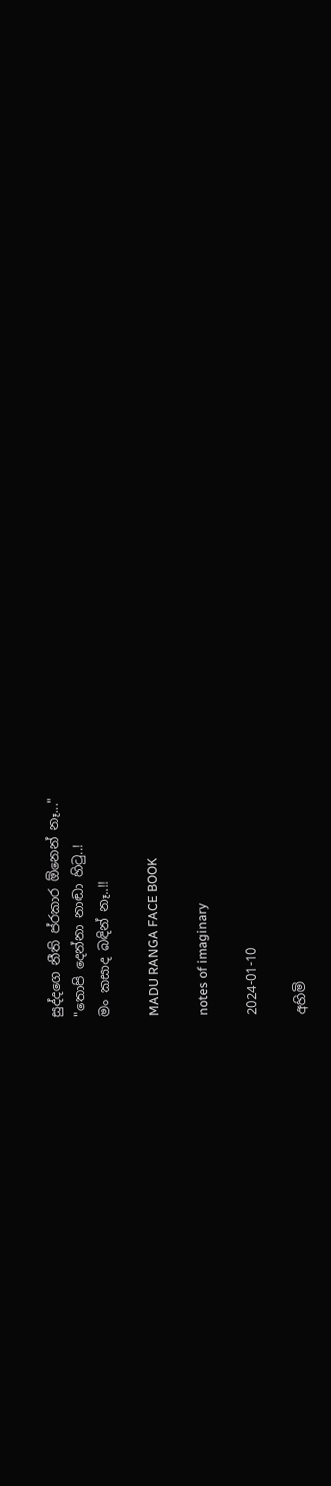සුද්දගෙ නීති ප්රකාර ඕනෙන් නෑ..."
"තොපි දෙන්නා නාඬා හිටු..!
මං කසාද බඳින් නෑ..!!

MADU RANGA FACE BOOK

notes of imaginary

2024-01-10

අහිමි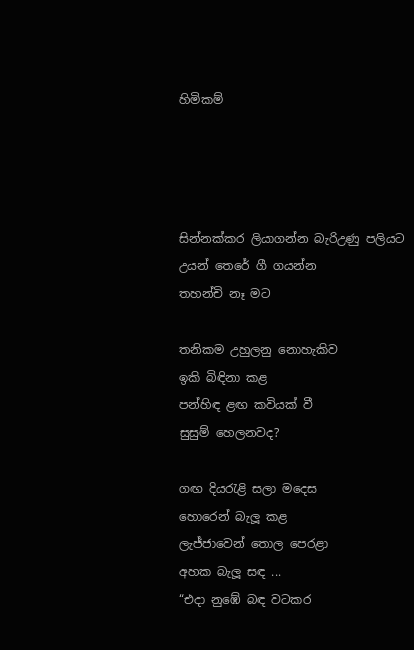හිමිකම්




සින්නක්කර ලියාගන්න බැරිඋණු පලියට
උයන් තෙරේ ගී ගයන්න
තහන්චි නෑ මට

තනිකම උහුලනු නොහැකිව
ඉකි බිඳිනා කළ
පන්හිඳ ළඟ කවියක් වී
සුසුම් හෙලනවද?

ගඟ දියරැළි සලා මදෙස
හොරෙන් බැලූ කළ
ලැජ්ජාවෙන් තොල පෙරළා
අහක බැලූ සඳ ...
“එදා නුඹේ බඳ වටකර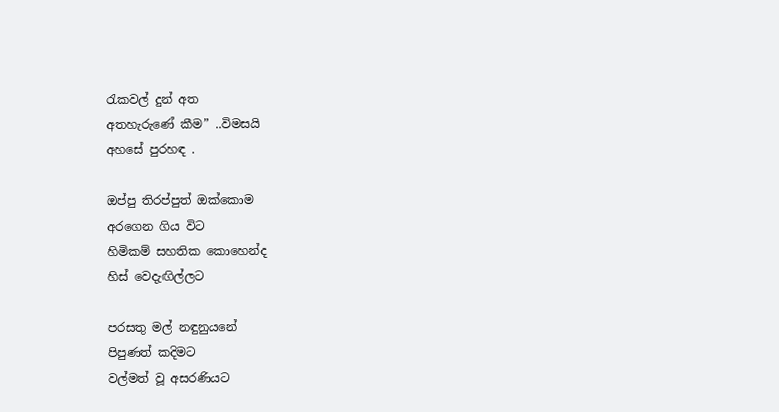රැකවල් දුන් අත
අතහැරුණේ කීම” ..විමසයි
අහසේ පුරහඳ .

ඔප්පු තිරප්පුත් ඔක්කොම
අරගෙන ගිය විට
හිමිකම් සහතික කොහෙන්ද
හිස් වෙදැඟිල්ලට

පරසතු මල් නඳුනුයනේ
පිපුණත් කදිමට
වල්මත් වූ අසරණියට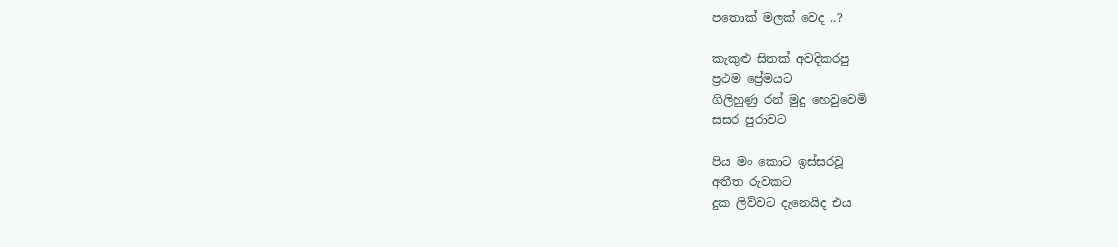පතොක් මලක් වෙද ..?

කැකුළු සිතක් අවදිකරපු
ප්‍රථම ප්‍රේමයට
ගිලිහුණු රන් මුදු හෙවුවෙමි
සසර පුරාවට

පිය මං කොට ඉස්සරවූ
අතීත රුවකට
දුක ලිව්වට දැනෙයිද එය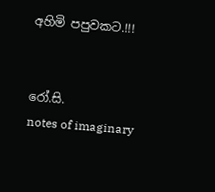අහිමි පපුවකට.!!!


රෝ.සි.
notes of imaginary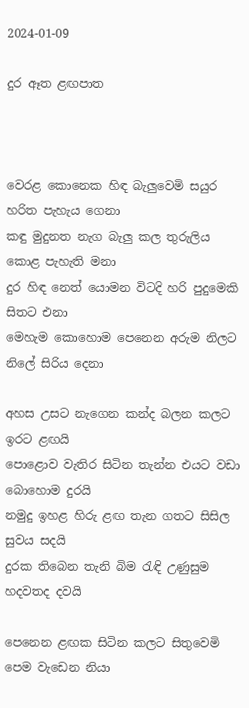2024-01-09

දුර ඈත ළඟපාත



වෙරළ කොනෙක හිඳ බැලුවෙමි සයුර හරිත පැහැය ගෙනා
කඳු මුදුනත නැග බැලු කල තුරුලිය කොළ පැහැති මනා
දුර හිඳ නෙත් යොමන විටදි හරි පුදුමෙකි සිතට එනා
මෙහැම කොහොම පෙනෙන අරුම නිලට නිලේ සිරිය දෙනා

අහස උසට නැගෙන කන්ද බලන කලට ඉරට ළඟයි
පොළොව වැතිර සිටින තැන්න එයට වඩා බොහොම දුරයි
නමුදු ඉහළ හිරු ළඟ තැන ගතට සිසිල සුවය සදයි
දුරක තිබෙන තැනි බිම රැඳි උණුසුම හදවතද දවයි

පෙනෙන ළඟක සිටින කලට සිතුවෙමි පෙම වැඩෙන නියා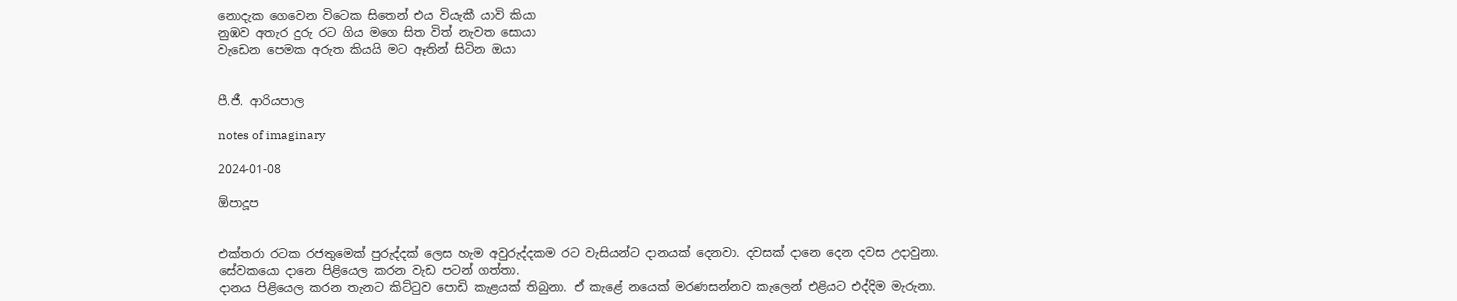නොදැක ගෙවෙන විටෙක සිතෙන් එය වියැකී යාවි කියා
නුඹව අතැර දුරු රට ගිය මගෙ සිත විත් නැවත සොයා
වැඩෙන පෙමක අරුත කියයි මට ඈතින් සිටින ඔයා


පී.ජී. ආරියපාල

notes of imaginary

2024-01-08

ඕපාදූප


එක්තරා රටක රජතුමෙක් පුරුද්දක් ලෙස හැම අවුරුද්දකම රට වැසියන්ට දානයක් දෙනවා. දවසක් දානෙ දෙන දවස උදාවුනා.
සේවකයො දානෙ පිළියෙල කරන වැඩ පටන් ගත්තා.
දානය පිළියෙල කරන තැනට කිට්ටුව පොඩි කැළයක් තිබුනා. ඒ කැළේ නයෙක් මරණසන්නව කැලෙන් එළියට එද්දිම මැරුනා.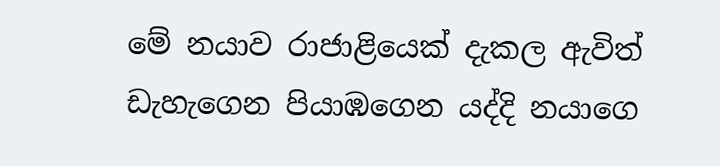මේ නයාව රාජාළියෙක් දැකල ඇවිත් ඩැහැගෙන පියාඹගෙන යද්දි නයාගෙ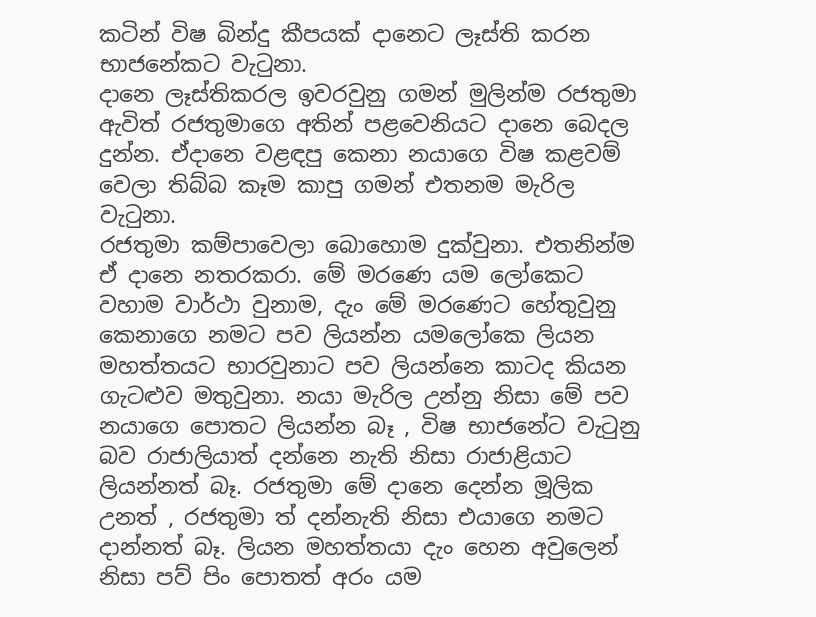කටින් විෂ බින්දු කීපයක් දානෙට ලෑස්ති කරන භාජනේකට වැටුනා.
දානෙ ලෑස්තිකරල ඉවරවුනු ගමන් මුලින්ම රජතුමා ඇවිත් රජතුමාගෙ අතින් පළවෙනියට දානෙ බෙදල දුන්න. ඒදානෙ වළඳපු කෙනා නයාගෙ විෂ කළවම් වෙලා තිබ්බ කෑම කාපු ගමන් එතනම මැරිල වැටුනා.
රජතුමා කම්පාවෙලා බොහොම දුක්වුනා. එතනින්ම ඒ දානෙ නතරකරා. මේ මරණෙ යම ලෝකෙට වහාම වාර්ථා වුනාම, දැං මේ මරණෙට හේතුවුනු කෙනාගෙ නමට පව ලියන්න යමලෝකෙ ලියන මහත්තයට භාරවුනාට පව ලියන්නෙ කාටද කියන ගැටළුව මතුවුනා. නයා මැරිල උන්නු නිසා මේ පව නයාගෙ පොතට ලියන්න බෑ , විෂ භාජනේට වැටුනු බව රාජාලියාත් දන්නෙ නැති නිසා රාජාළියාට ලියන්නත් බෑ. රජතුමා මේ දානෙ දෙන්න මූලික උනත් , රජතුමා ත් දන්නැති නිසා එයාගෙ නමට දාන්නත් බෑ. ලියන මහත්තයා දැං හෙන අවුලෙන් නිසා පව් පිං පොතත් අරං යම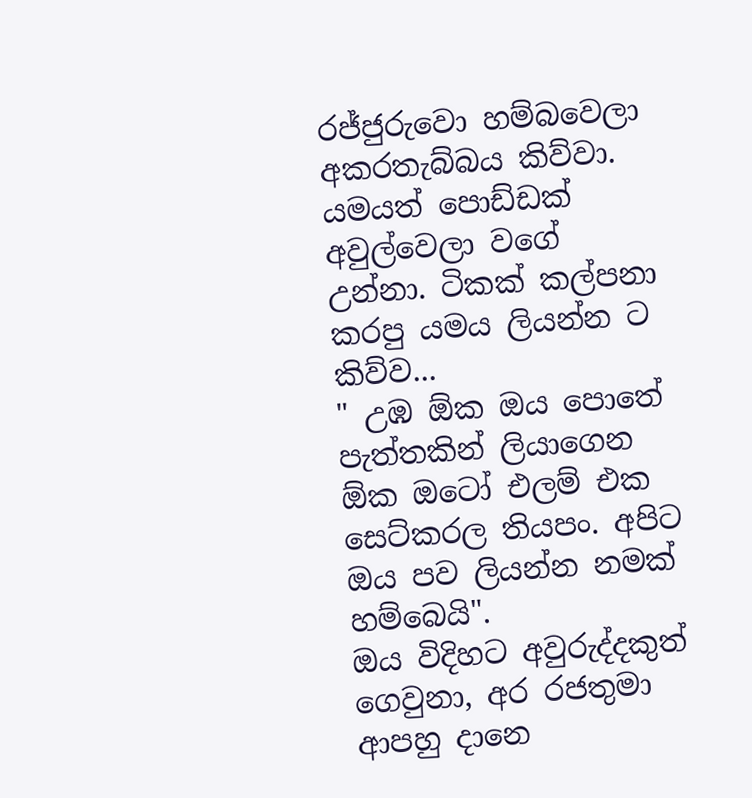රජ්ජුරුවො හම්බවෙලා අකරතැබ්බය කිව්වා.
යමයත් පොඩ්ඩක් අවුල්වෙලා වගේ උන්නා. ටිකක් කල්පනා කරපු යමය ලියන්න ට කිව්ව...
" උඹ ඕක ඔය පොතේ පැත්තකින් ලියාගෙන ඕක ඔටෝ එලම් එක සෙට්කරල තියපං. අපිට ඔය පව ලියන්න නමක් හම්බෙයි".
ඔය විදිහට අවුරුද්දකුත් ගෙවුනා, අර රජතුමා ආපහු දානෙ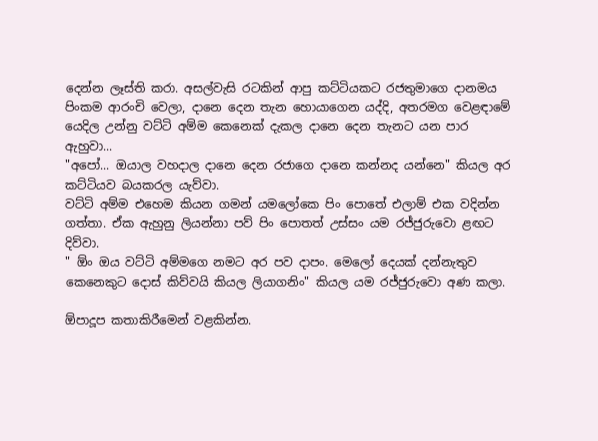දෙන්න ලෑස්ති කරා. අසල්වැසි රටකින් ආපු කට්ටියකට රජතුමාගෙ දානමය පිංකම ආරංචි වෙලා, දානෙ දෙන තැන හොයාගෙන යද්දි, අතරමග වෙළඳාමේ යෙදිල උන්නු වට්ටි අම්ම කෙනෙක් දැකල දානෙ දෙන තැනට යන පාර ඇහුවා...
"අපෝ... ඔයාල වහදාල දානෙ දෙන රජාගෙ දානෙ කන්නද යන්නෙ" කියල අර කට්ටියව බයකරල යැව්වා.
වට්ටි අම්ම එහෙම කියන ගමන් යමලෝකෙ පිං පොතේ එලාම් එක වදින්න ගත්තා. ඒක ඇහුනු ලියන්නා පව් පිං පොතත් උස්සං යම රජ්ජුරුවො ළඟට දිව්වා.
" ඕං ඔය වට්ටි අම්මගෙ නමට අර පව දාපං. මෙලෝ දෙයක් දන්නැතුව කෙනෙකුට දොස් කිව්වයි කියල ලියාගනිං" කියල යම රජ්ජුරුවො අණ කලා.

ඕපාදූප කතාකිරීමෙන් වළකින්න.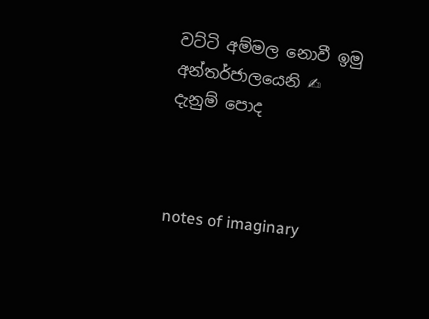වට්ටි අම්මල නොවී ඉමු
අන්තර්ජාලයෙනි ✍
දැනුම් පොද



notes of imaginary